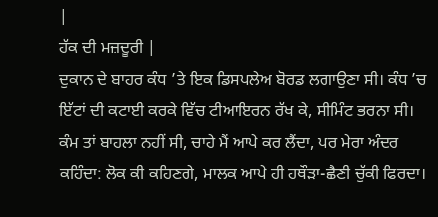|
ਹੱਕ ਦੀ ਮਜ਼ਦੂਰੀ |
ਦੁਕਾਨ ਦੇ ਬਾਹਰ ਕੰਧ ’ਤੇ ਇਕ ਡਿਸਪਲੇਅ ਬੋਰਡ ਲਗਾਉਣਾ ਸੀ। ਕੰਧ ’ਚ ਇੱਟਾਂ ਦੀ ਕਟਾਈ ਕਰਕੇ ਵਿੱਚ ਟੀਆਇਰਨ ਰੱਖ ਕੇ, ਸੀਮਿੰਟ ਭਰਨਾ ਸੀ। ਕੰਮ ਤਾਂ ਬਾਹਲਾ ਨਹੀਂ ਸੀ, ਚਾਹੇ ਮੈਂ ਆਪੇ ਕਰ ਲੈਂਦਾ, ਪਰ ਮੇਰਾ ਅੰਦਰ ਕਹਿੰਦਾ: ਲੋਕ ਕੀ ਕਹਿਣਗੇ, ਮਾਲਕ ਆਪੇ ਹੀ ਹਥੌੜਾ-ਛੈਣੀ ਚੁੱਕੀ ਫਿਰਦਾ।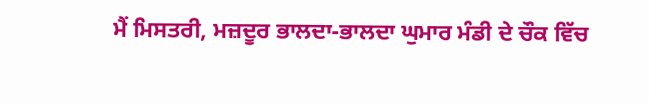ਮੈਂ ਮਿਸਤਰੀ, ਮਜ਼ਦੂਰ ਭਾਲਦਾ-ਭਾਲਦਾ ਘੁਮਾਰ ਮੰਡੀ ਦੇ ਚੌਕ ਵਿੱਚ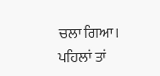ਚਲਾ ਗਿਆ। ਪਹਿਲਾਂ ਤਾਂ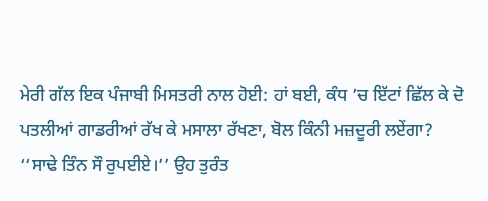ਮੇਰੀ ਗੱਲ ਇਕ ਪੰਜਾਬੀ ਮਿਸਤਰੀ ਨਾਲ ਹੋਈ: ਹਾਂ ਬਈ, ਕੰਧ ’ਚ ਇੱਟਾਂ ਛਿੱਲ ਕੇ ਦੋ ਪਤਲੀਆਂ ਗਾਡਰੀਆਂ ਰੱਖ ਕੇ ਮਸਾਲਾ ਰੱਖਣਾ, ਬੋਲ ਕਿੰਨੀ ਮਜ਼ਦੂਰੀ ਲਏਂਗਾ? ‘‘ਸਾਢੇ ਤਿੰਨ ਸੌ ਰੁਪਈਏ।’’ ਉਹ ਤੁਰੰਤ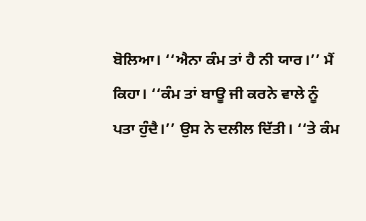ਬੋਲਿਆ। ‘‘ਐਨਾ ਕੰਮ ਤਾਂ ਹੈ ਨੀ ਯਾਰ।’’ ਮੈਂ ਕਿਹਾ। ‘‘ਕੰਮ ਤਾਂ ਬਾਊ ਜੀ ਕਰਨੇ ਵਾਲੇ ਨੂੰ ਪਤਾ ਹੁੰਦੈ।’’ ਉਸ ਨੇ ਦਲੀਲ ਦਿੱਤੀ। ‘‘ਤੇ ਕੰਮ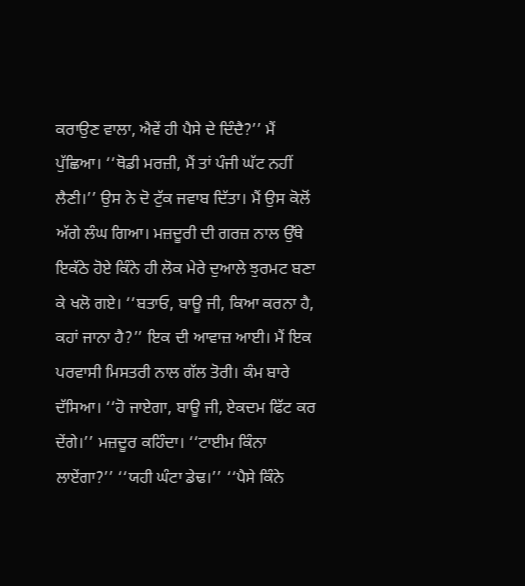ਕਰਾਉਣ ਵਾਲਾ, ਐਵੇਂ ਹੀ ਪੈਸੇ ਦੇ ਦਿੰਦੈ?’’ ਮੈਂ ਪੁੱਛਿਆ। ‘‘ਥੋਡੀ ਮਰਜ਼ੀ, ਮੈਂ ਤਾਂ ਪੰਜੀ ਘੱਟ ਨਹੀਂ ਲੈਣੀ।’’ ਉਸ ਨੇ ਦੋ ਟੁੱਕ ਜਵਾਬ ਦਿੱਤਾ। ਮੈਂ ਉਸ ਕੋਲੋਂ ਅੱਗੇ ਲੰਘ ਗਿਆ। ਮਜ਼ਦੂਰੀ ਦੀ ਗਰਜ਼ ਨਾਲ ਉੱਥੇ ਇਕੱਠੇ ਹੋਏ ਕਿੰਨੇ ਹੀ ਲੋਕ ਮੇਰੇ ਦੁਆਲੇ ਝੁਰਮਟ ਬਣਾ ਕੇ ਖਲੋ ਗਏ। ‘‘ਬਤਾਓ, ਬਾਊ ਜੀ, ਕਿਆ ਕਰਨਾ ਹੈ, ਕਹਾਂ ਜਾਨਾ ਹੈ?’’ ਇਕ ਦੀ ਆਵਾਜ਼ ਆਈ। ਮੈਂ ਇਕ ਪਰਵਾਸੀ ਮਿਸਤਰੀ ਨਾਲ ਗੱਲ ਤੋਰੀ। ਕੰਮ ਬਾਰੇ ਦੱਸਿਆ। ‘‘ਹੋ ਜਾਏਗਾ, ਬਾਊ ਜੀ, ਏਕਦਮ ਫਿੱਟ ਕਰ ਦੇਂਗੇ।’’ ਮਜ਼ਦੂਰ ਕਹਿੰਦਾ। ‘‘ਟਾਈਮ ਕਿੰਨਾ ਲਾਏਂਗਾ?’’ ‘‘ਯਹੀ ਘੰਟਾ ਡੇਢ।’’ ‘‘ਪੈਸੇ ਕਿੰਨੇ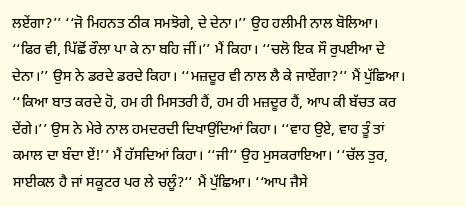ਲਏਂਗਾ?’’ ‘‘ਜੋ ਮਿਹਨਤ ਠੀਕ ਸਮਝੋਗੇ, ਦੇ ਦੇਨਾ।’’ ਉਹ ਹਲੀਮੀ ਨਾਲ ਬੋਲਿਆ। ‘‘ਫਿਰ ਵੀ, ਪਿੱਛੋਂ ਰੌਲਾ ਪਾ ਕੇ ਨਾ ਬਹਿ ਜੀਂ।’’ ਮੈਂ ਕਿਹਾ। ‘‘ਚਲੋ ਇਕ ਸੌ ਰੁਪਈਆ ਦੇ ਦੇਨਾ।’’ ਉਸ ਨੇ ਡਰਦੇ ਡਰਦੇ ਕਿਹਾ। ‘‘ਮਜ਼ਦੂਰ ਵੀ ਨਾਲ ਲੈ ਕੇ ਜਾਏਂਗਾ?’’ ਮੈਂ ਪੁੱਛਿਆ। ‘‘ਕਿਆ ਬਾਤ ਕਰਦੇ ਹੋ, ਹਮ ਹੀ ਮਿਸਤਰੀ ਹੈਂ, ਹਮ ਹੀ ਮਜ਼ਦੂਰ ਹੈਂ, ਆਪ ਕੀ ਬੱਚਤ ਕਰ ਦੇਂਗੇ।’’ ਉਸ ਨੇ ਮੇਰੇ ਨਾਲ ਹਮਦਰਦੀ ਦਿਖਾਉਂਦਿਆਂ ਕਿਹਾ। ‘‘ਵਾਹ ਉਏ, ਵਾਹ ਤੂੰ ਤਾਂ ਕਮਾਲ ਦਾ ਬੰਦਾ ਏਂ!’’ ਮੈਂ ਹੱਸਦਿਆਂ ਕਿਹਾ। ‘‘ਜੀ’’ ਉਹ ਮੁਸਕਰਾਇਆ। ‘‘ਚੱਲ ਤੁਰ, ਸਾਈਕਲ ਹੈ ਜਾਂ ਸਕੂਟਰ ਪਰ ਲੇ ਚਲੂੰ?‘‘ ਮੈਂ ਪੁੱਛਿਆ। ‘‘ਆਪ ਜੈਸੇ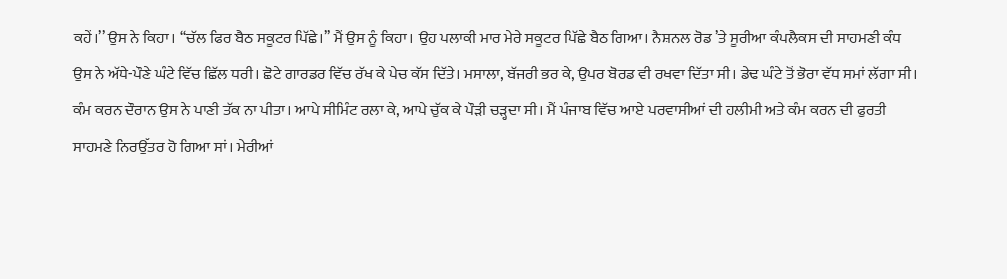ਕਹੇਂ।’’ ਉਸ ਨੇ ਕਿਹਾ। ‘‘ਚੱਲ ਫਿਰ ਬੈਠ ਸਕੂਟਰ ਪਿੱਛੇ।’’ ਮੈਂ ਉਸ ਨੂੰ ਕਿਹਾ। ਉਹ ਪਲਾਕੀ ਮਾਰ ਮੇਰੇ ਸਕੂਟਰ ਪਿੱਛੇ ਬੈਠ ਗਿਆ। ਨੈਸ਼ਨਲ ਰੋਡ ’ਤੇ ਸੂਰੀਆ ਕੰਪਲੈਕਸ ਦੀ ਸਾਹਮਣੀ ਕੰਧ ਉਸ ਨੇ ਅੱਧੇ-ਪੌਣੇ ਘੰਟੇ ਵਿੱਚ ਛਿੱਲ ਧਰੀ। ਛੋਟੇ ਗਾਰਡਰ ਵਿੱਚ ਰੱਖ ਕੇ ਪੇਚ ਕੱਸ ਦਿੱਤੇ। ਮਸਾਲਾ, ਬੱਜਰੀ ਭਰ ਕੇ, ਉਪਰ ਬੋਰਡ ਵੀ ਰਖਵਾ ਦਿੱਤਾ ਸੀ। ਡੇਢ ਘੰਟੇ ਤੋਂ ਭੋਰਾ ਵੱਧ ਸਮਾਂ ਲੱਗਾ ਸੀ। ਕੰਮ ਕਰਨ ਦੌਰਾਨ ਉਸ ਨੇ ਪਾਣੀ ਤੱਕ ਨਾ ਪੀਤਾ। ਆਪੇ ਸੀਮਿੰਟ ਰਲਾ ਕੇ, ਆਪੇ ਚੁੱਕ ਕੇ ਪੌੜੀ ਚੜ੍ਹਦਾ ਸੀ। ਮੈਂ ਪੰਜਾਬ ਵਿੱਚ ਆਏ ਪਰਵਾਸੀਆਂ ਦੀ ਹਲੀਮੀ ਅਤੇ ਕੰਮ ਕਰਨ ਦੀ ਫੁਰਤੀ ਸਾਹਮਣੇ ਨਿਰਉੱਤਰ ਹੋ ਗਿਆ ਸਾਂ। ਮੇਰੀਆਂ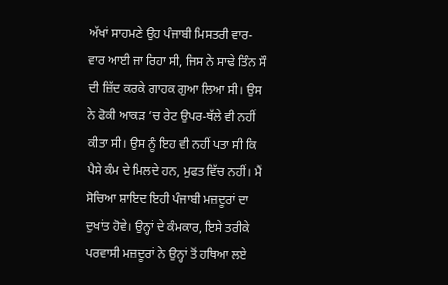ਅੱਖਾਂ ਸਾਹਮਣੇ ਉਹ ਪੰਜਾਬੀ ਮਿਸਤਰੀ ਵਾਰ-ਵਾਰ ਆਈ ਜਾ ਰਿਹਾ ਸੀ, ਜਿਸ ਨੇ ਸਾਢੇ ਤਿੰਨ ਸੌ ਦੀ ਜ਼ਿੱਦ ਕਰਕੇ ਗਾਹਕ ਗੁਆ ਲਿਆ ਸੀ। ਉਸ ਨੇ ਫੋਕੀ ਆਕੜ ’ਚ ਰੇਟ ਉਪਰ-ਥੱਲੇ ਵੀ ਨਹੀਂ ਕੀਤਾ ਸੀ। ਉਸ ਨੂੰ ਇਹ ਵੀ ਨਹੀਂ ਪਤਾ ਸੀ ਕਿ ਪੈਸੇ ਕੰਮ ਦੇ ਮਿਲਦੇ ਹਨ, ਮੁਫਤ ਵਿੱਚ ਨਹੀਂ। ਮੈਂ ਸੋਚਿਆ ਸ਼ਾਇਦ ਇਹੀ ਪੰਜਾਬੀ ਮਜ਼ਦੂਰਾਂ ਦਾ ਦੁਖਾਂਤ ਹੋਵੇ। ਉਨ੍ਹਾਂ ਦੇ ਕੰਮਕਾਰ, ਇਸੇ ਤਰੀਕੇ ਪਰਵਾਸੀ ਮਜ਼ਦੂਰਾਂ ਨੇ ਉਨ੍ਹਾਂ ਤੋਂ ਹਥਿਆ ਲਏ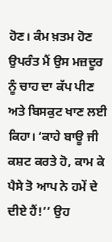ਹੋਣ। ਕੰਮ ਖ਼ਤਮ ਹੋਣ ਉਪਰੰਤ ਮੈਂ ਉਸ ਮਜ਼ਦੂਰ ਨੂੰ ਚਾਹ ਦਾ ਕੱਪ ਪੀਣ ਅਤੇ ਬਿਸਕੁਟ ਖਾਣ ਲਈ ਕਿਹਾ। ‘ਕਾਹੇ ਬਾਊ ਜੀ ਕਸ਼ਟ ਕਰਤੇ ਹੋ, ਕਾਮ ਕੇ ਪੈਸੇ ਤੋ ਆਪ ਨੇ ਹਮੇਂ ਦੇ ਦੀਏ ਹੈਂ!’’ ਉਹ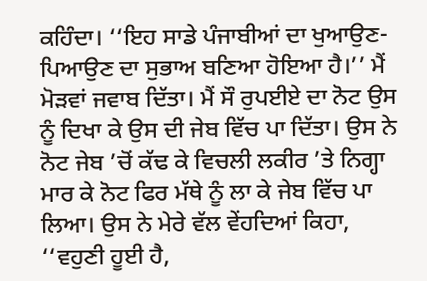ਕਹਿੰਦਾ। ‘‘ਇਹ ਸਾਡੇ ਪੰਜਾਬੀਆਂ ਦਾ ਖੁਆਉਣ-ਪਿਆਉਣ ਦਾ ਸੁਭਾਅ ਬਣਿਆ ਹੋਇਆ ਹੈ।’’ ਮੈਂ ਮੋੜਵਾਂ ਜਵਾਬ ਦਿੱਤਾ। ਮੈਂ ਸੌ ਰੁਪਈਏ ਦਾ ਨੋਟ ਉਸ ਨੂੰ ਦਿਖਾ ਕੇ ਉਸ ਦੀ ਜੇਬ ਵਿੱਚ ਪਾ ਦਿੱਤਾ। ਉਸ ਨੇ ਨੋਟ ਜੇਬ ’ਚੋਂ ਕੱਢ ਕੇ ਵਿਚਲੀ ਲਕੀਰ ’ਤੇ ਨਿਗ੍ਹਾ ਮਾਰ ਕੇ ਨੋਟ ਫਿਰ ਮੱਥੇ ਨੂੰ ਲਾ ਕੇ ਜੇਬ ਵਿੱਚ ਪਾ ਲਿਆ। ਉਸ ਨੇ ਮੇਰੇ ਵੱਲ ਵੇਂਹਦਿਆਂ ਕਿਹਾ, ‘‘ਵਹੁਣੀ ਹੂਈ ਹੈ,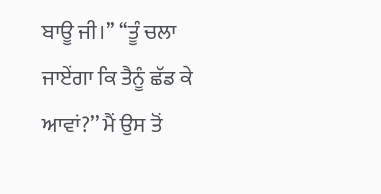ਬਾਊ ਜੀ।’’ ‘‘ਤੂੰ ਚਲਾ ਜਾਏਂਗਾ ਕਿ ਤੈਨੂੰ ਛੱਡ ਕੇ ਆਵਾਂ?’’ ਮੈਂ ਉਸ ਤੋਂ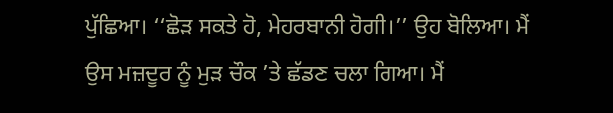ਪੁੱਛਿਆ। ‘‘ਛੋੜ ਸਕਤੇ ਹੋ, ਮੇਹਰਬਾਨੀ ਹੋਗੀ।’’ ਉਹ ਬੋਲਿਆ। ਮੈਂ ਉਸ ਮਜ਼ਦੂਰ ਨੂੰ ਮੁੜ ਚੌਕ ’ਤੇ ਛੱਡਣ ਚਲਾ ਗਿਆ। ਮੈਂ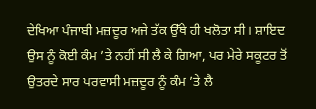ਦੇਖਿਆ ਪੰਜਾਬੀ ਮਜ਼ਦੂਰ ਅਜੇ ਤੱਕ ਉੱਥੇ ਹੀ ਖਲੋਤਾ ਸੀ। ਸ਼ਾਇਦ ਉਸ ਨੂੰ ਕੋਈ ਕੰਮ ’ਤੇ ਨਹੀਂ ਸੀ ਲੈ ਕੇ ਗਿਆ, ਪਰ ਮੇਰੇ ਸਕੂਟਰ ਤੋਂ ਉਤਰਦੇ ਸਾਰ ਪਰਵਾਸੀ ਮਜ਼ਦੂਰ ਨੂੰ ਕੰਮ ’ਤੇ ਲੈ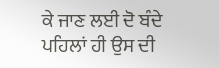ਕੇ ਜਾਣ ਲਈ ਦੋ ਬੰਦੇ ਪਹਿਲਾਂ ਹੀ ਉਸ ਦੀ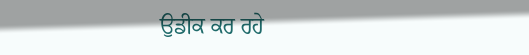ਉਡੀਕ ਕਰ ਰਹੇ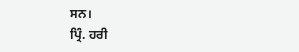ਸਨ।
ਪ੍ਰਿੰ. ਹਰੀ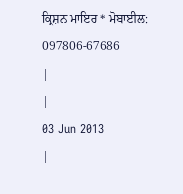ਕ੍ਰਿਸ਼ਨ ਮਾਇਰ * ਮੋਬਾਈਲ: 097806-67686
|
|
03 Jun 2013
|